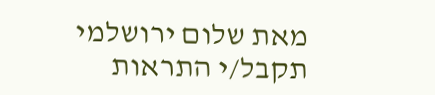מאת שלום ירושלמי
תקבל/י התראות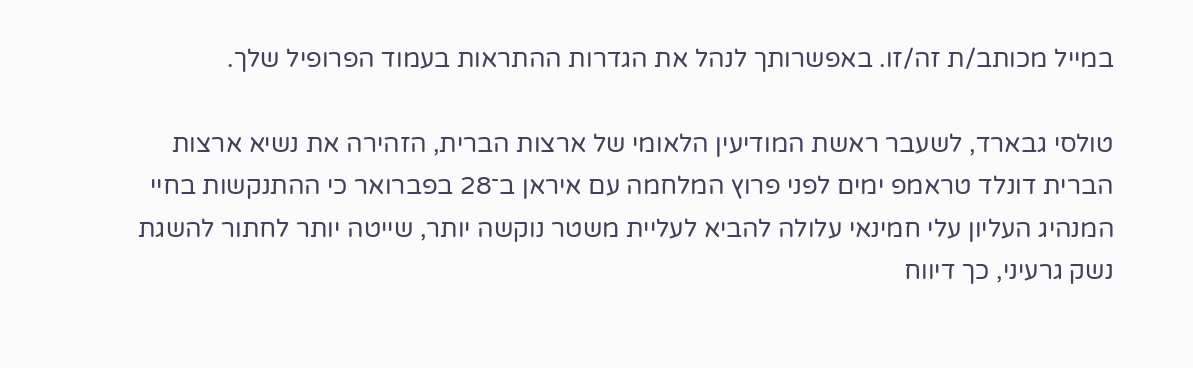במייל מכותב/ת זה/זו. באפשרותך לנהל את הגדרות ההתראות בעמוד הפרופיל שלך.

טולסי גבארד, לשעבר ראשת המודיעין הלאומי של ארצות הברית, הזהירה את נשיא ארצות הברית דונלד טראמפ ימים לפני פרוץ המלחמה עם איראן ב־28 בפברואר כי ההתנקשות בחיי המנהיג העליון עלי חמינאי עלולה להביא לעליית משטר נוקשה יותר, שייטה יותר לחתור להשגת נשק גרעיני, כך דיווח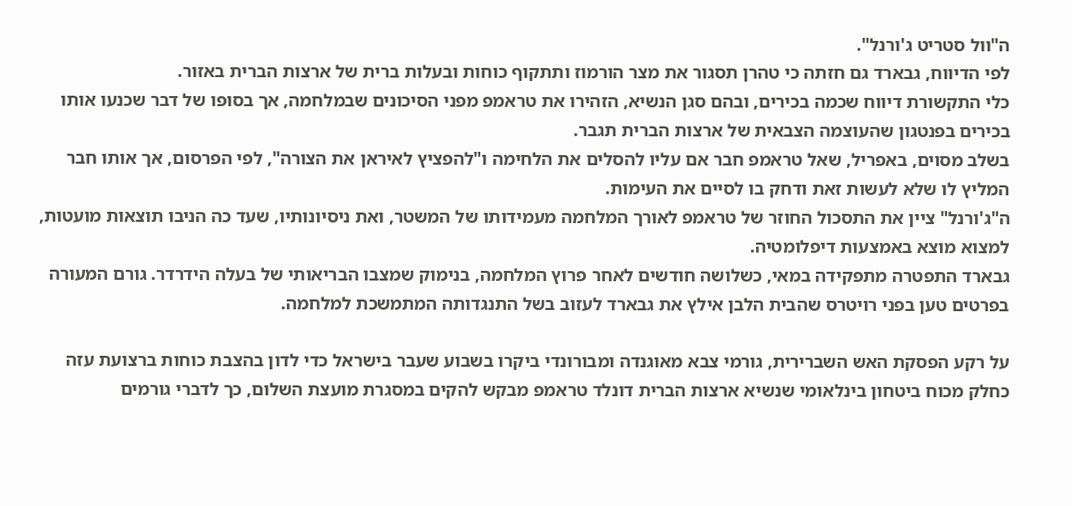ה"וול סטריט ג'ורנל".
לפי הדיווח, גבארד גם חזתה כי טהרן תסגור את מצר הורמוז ותתקוף כוחות ובעלות ברית של ארצות הברית באזור.
כלי התקשורת דיווח שכמה בכירים, ובהם סגן הנשיא, הזהירו את טראמפ מפני הסיכונים שבמלחמה, אך בסופו של דבר שכנעו אותו בכירים בפנטגון שהעוצמה הצבאית של ארצות הברית תגבר.
בשלב מסוים, באפריל, שאל טראמפ חבר אם עליו להסלים את הלחימה ו"להפציץ לאיראן את הצורה", לפי הפרסום, אך אותו חבר המליץ לו שלא לעשות זאת ודחק בו לסיים את העימות.
ה"ג'ורנל" ציין את התסכול החוזר של טראמפ לאורך המלחמה מעמידותו של המשטר, ואת ניסיונותיו, שעד כה הניבו תוצאות מועטות, למצוא מוצא באמצעות דיפלומטיה.
גבארד התפטרה מתפקידה במאי, כשלושה חודשים לאחר פרוץ המלחמה, בנימוק שמצבו הבריאותי של בעלה הידרדר. גורם המעורה בפרטים טען בפני רויטרס שהבית הלבן אילץ את גבארד לעזוב בשל התנגדותה המתמשכת למלחמה.

על רקע הפסקת האש השברירית, גורמי צבא מאוגנדה ומבורונדי ביקרו בשבוע שעבר בישראל כדי לדון בהצבת כוחות ברצועת עזה כחלק מכוח ביטחון בינלאומי שנשיא ארצות הברית דונלד טראמפ מבקש להקים במסגרת מועצת השלום, כך לדברי גורמים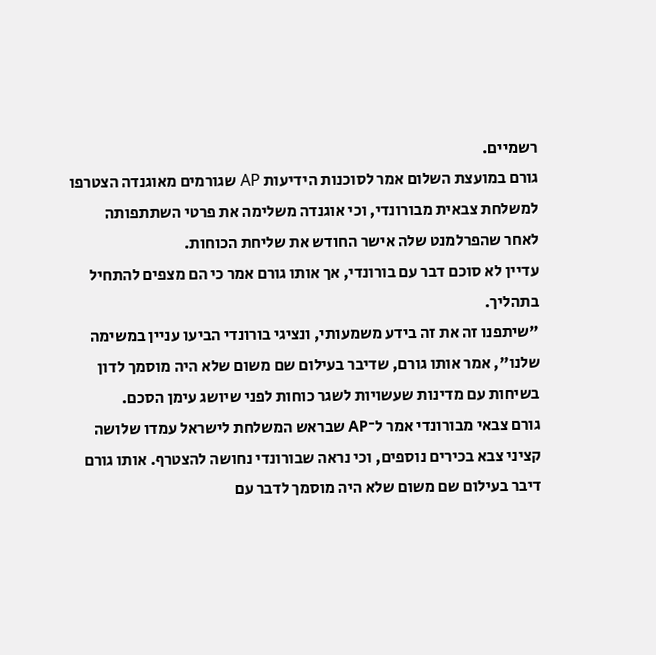רשמיים.
גורם במועצת השלום אמר לסוכנות הידיעות AP שגורמים מאוגנדה הצטרפו למשלחת צבאית מבורונדי, וכי אוגנדה משלימה את פרטי השתתפותה לאחר שהפרלמנט שלה אישר החודש את שליחת הכוחות.
עדיין לא סוכם דבר עם בורונדי, אך אותו גורם אמר כי הם מצפים להתחיל בתהליך.
"שיתפנו זה את זה בידע משמעותי, ונציגי בורונדי הביעו עניין במשימה שלנו", אמר אותו גורם, שדיבר בעילום שם משום שלא היה מוסמך לדון בשיחות עם מדינות שעשויות לשגר כוחות לפני שיושג עימן הסכם.
גורם צבאי מבורונדי אמר ל־AP שבראש המשלחת לישראל עמדו שלושה קציני צבא בכירים נוספים, וכי נראה שבורונדי נחושה להצטרף. אותו גורם דיבר בעילום שם משום שלא היה מוסמך לדבר עם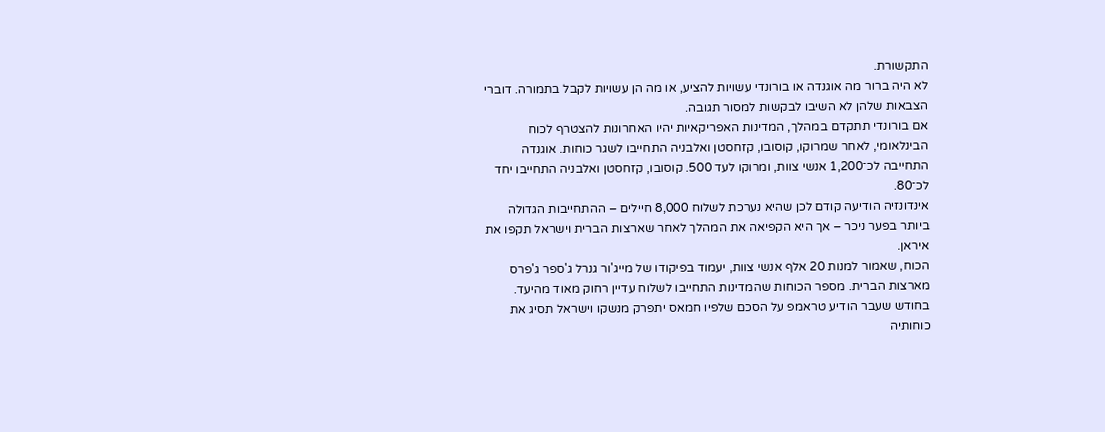התקשורת.
לא היה ברור מה אוגנדה או בורונדי עשויות להציע, או מה הן עשויות לקבל בתמורה. דוברי הצבאות שלהן לא השיבו לבקשות למסור תגובה.
אם בורונדי תתקדם במהלך, המדינות האפריקאיות יהיו האחרונות להצטרף לכוח הבינלאומי, לאחר שמרוקו, קוסובו, קזחסטן ואלבניה התחייבו לשגר כוחות. אוגנדה התחייבה לכ־1,200 אנשי צוות, ומרוקו לעד 500. קוסובו, קזחסטן ואלבניה התחייבו יחד לכ־80.
אינדונזיה הודיעה קודם לכן שהיא נערכת לשלוח 8,000 חיילים – ההתחייבות הגדולה ביותר בפער ניכר – אך היא הקפיאה את המהלך לאחר שארצות הברית וישראל תקפו את איראן.
הכוח, שאמור למנות 20 אלף אנשי צוות, יעמוד בפיקודו של מייג'ור גנרל ג'ספר ג'פרס מארצות הברית. מספר הכוחות שהמדינות התחייבו לשלוח עדיין רחוק מאוד מהיעד.
בחודש שעבר הודיע טראמפ על הסכם שלפיו חמאס יתפרק מנשקו וישראל תסיג את כוחותיה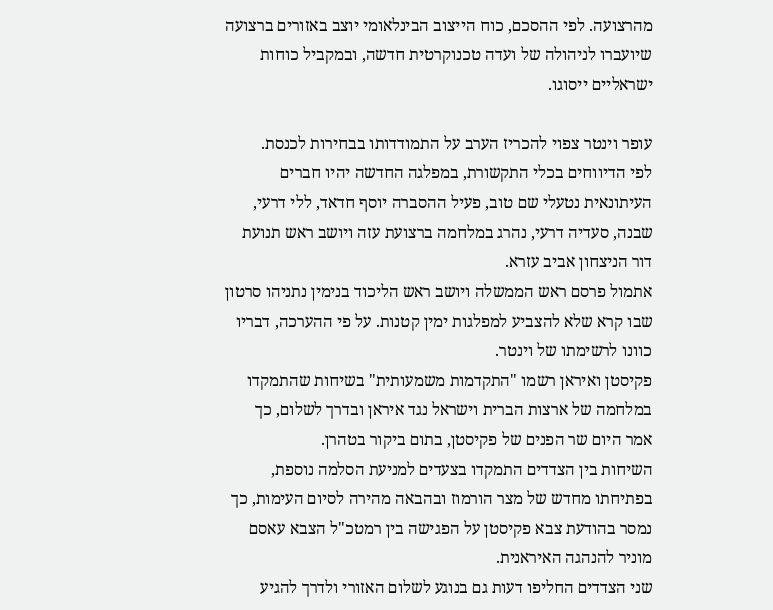מהרצועה. לפי ההסכם, כוח הייצוב הבינלאומי יוצב באזורים ברצועה שיועברו לניהולה של ועדה טכנוקרטית חדשה, ובמקביל כוחות ישראליים ייסוגו.

עופר וינטר צפוי להכריז הערב על התמודדותו בבחירות לכנסת.
לפי הדיווחים בכלי התקשורת, במפלגה החדשה יהיו חברים העיתונאית נטעלי שם טוב, פעיל ההסברה יוסף חדאד, ללי דרעי, שבנה, סעדיה דרעי, נהרג במלחמה ברצועת עזה ויושב ראש תנועת דור הניצחון אביב עזרא.
אתמול פרסם ראש הממשלה ויושב ראש הליכוד בנימין נתניהו סרטון שבו קרא שלא להצביע למפלגות ימין קטנות. על פי ההערכה, דבריו כוונו לרשימתו של וינטר.
פקיסטן ואיראן רשמו "התקדמות משמעותית" בשיחות שהתמקדו במלחמה של ארצות הברית וישראל נגד איראן ובדרך לשלום, כך אמר היום שר הפנים של פקיסטן, בתום ביקור בטהרן.
השיחות בין הצדדים התמקדו בצעדים למניעת הסלמה נוספת, בפתיחתו מחדש של מצר הורמוז ובהבאה מהירה לסיום העימות, כך נמסר בהודעת צבא פקיסטן על הפגישה בין רמטכ"ל הצבא עאסם מוניר להנהגה האיראנית.
שני הצדדים החליפו דעות גם בנוגע לשלום האזורי ולדרך להגיע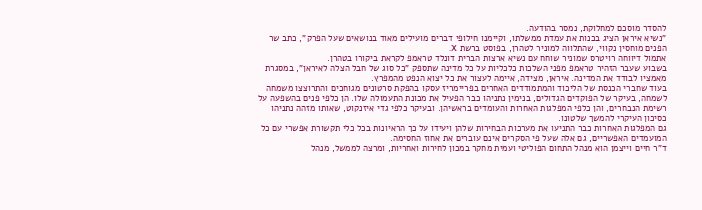להסדר מוסכם למחלוקת, נמסר בהודעה.
"נשיא איראן הציג בכנות את עמדת ממשלתו, וקיימנו חילופי דברים מועילים מאוד בנושאים שעל הפרק", כתב שר הפנים מוחסין נקווי, שהתלווה למוניר לטהרן, בפוסט ברשת X.
אתמול דיווחה רויטרס שמוניר שוחח עם נשיא ארצות הברית דונלד טראמפ לקראת ביקורו בטהרן.
בשבוע שעבר הזהיר טראמפ מפני השלכות כלכליות על כל מדינה שתספק "כל סוג של חבל הצלה לאיראן", במסגרת מאמציו לבודד את המדינה. איראן, מצידה, איימה לעצור את כל יצוא הנפט מהמפרץ.
בעוד שחברי הכנסת של הליכוד והמתמודדים האחרים בפריימריז עסקו בהפקת סרטונים מגוחכים והתרוצצו משמחה לשמחה, בעיקר של הפוקדים הגדולים, בנימין נתניהו כבר הפעיל את מכונת התעמולה שלו. הן כלפי פנים בהשפעה על רשימת הנבחרים, והן כלפי המפלגות האחרות והעומדים בראשיהן. ובעיקר כלפי גדי איזנקוט, שאותו מזהה נתניהו כסיכון העיקרי להמשך שלטונו.
גם המפלגות האחרות כבר התניעו את מערכות הבחירות שלהן ויעידו על כך הראיונות בכל כלי תקשורת אפשרי עם כל המועמדים האפשריים, גם אלה שעל פי הסקרים אינם עוברים את אחוז החסימה.
ד"ר חיים וייצמן הוא מנהל התחום הפוליטי ועמית מחקר במכון לחירות ואחריות, ומרצה לממשל, מנהל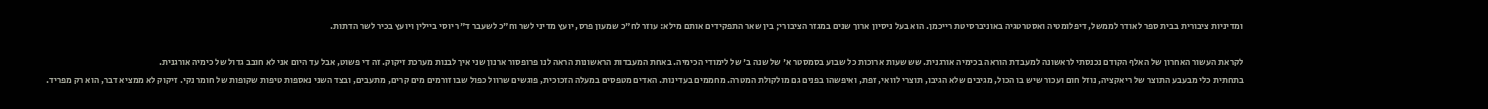ומדיניות ציבורית בבית ספר לאודר לממשל, דיפלומטיה ואסטרטגיה באוניברסיטת רייכמן. הוא בעל ניסיון ארוך שנים במגזר הציבורי; בין שאר התפקידים אותם מילא: עוזר לח"כ שמעון פרס, יועץ מדיני לשר וח"כ לשעבר ד"ר יוסי ביילין ויועץ בכיר לשר הדתות.

לקראת העשור האחרון של האלף הקודם נכנסתי לראשונה למעבדת הוראה בכימיה אורגנית. שש שעות ארוכות כל שבוע בסמסטר א' של שנה ב' של לימודי הכימיה. באחת המעבדות הראשונות הראה לנו פרופסור ארנון שני איך לבנות מערכת זיקוק. זה די פשוט, אבל עד היום אני לא חובב גדול של כימיה אורגנית.
בתחתית כלי מבעבע התוצר של ריאקציה, נוזל חום ועכור שיש בו הכול, מגיבים שלא הגיבו, תוצרי לוואי, זפת, ואיפשהו בפנים גם מולקולת המטרה. מחממים בעדינות. האדים מטפסים במעלה הזכוכית, פוגשים שרוול כפול שבו זורמים מים קרים, מתעבים, ובצד השני נאספות טיפות שקופות של חומר נקי. זיקוק לא ממציא דבר, הוא רק מפריד.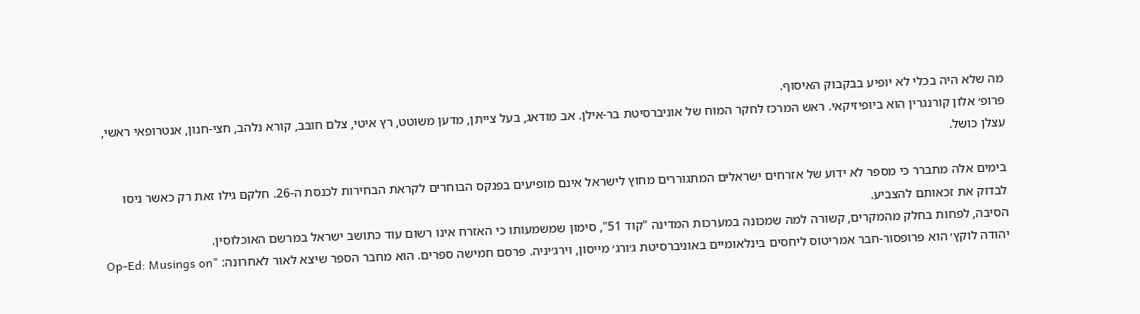מה שלא היה בכלי לא יופיע בבקבוק האיסוף.
פרופ׳ אלון קורנגרין הוא ביופיזיקאי. ראש המרכז לחקר המוח של אוניברסיטת בר-אילן. אב מודאג, בעל צייתן, מדען משוטט, רץ איטי, צלם חובב, קורא נלהב, חצי-חנון, אנטרופאי ראשי, עצלן כושל.

בימים אלה מתברר כי מספר לא ידוע של אזרחים ישראלים המתגוררים מחוץ לישראל אינם מופיעים בפנקס הבוחרים לקראת הבחירות לכנסת ה-26. חלקם גילו זאת רק כאשר ניסו לבדוק את זכאותם להצביע.
הסיבה, לפחות בחלק מהמקרים, קשורה למה שמכונה במערכות המדינה "קוד 51", סימון שמשמעותו כי האזרח אינו רשום עוד כתושב ישראל במרשם האוכלוסין.
יהודה לוקץ׳ הוא פרופסור-חבר אמריטוס ליחסים בינלאומיים באוניברסיטת ג׳ורג׳ מייסון, וירג׳יניה. פרסם חמישה ספרים. הוא מחבר הספר שיצא לאור לאחרונה: "Op-Ed: Musings on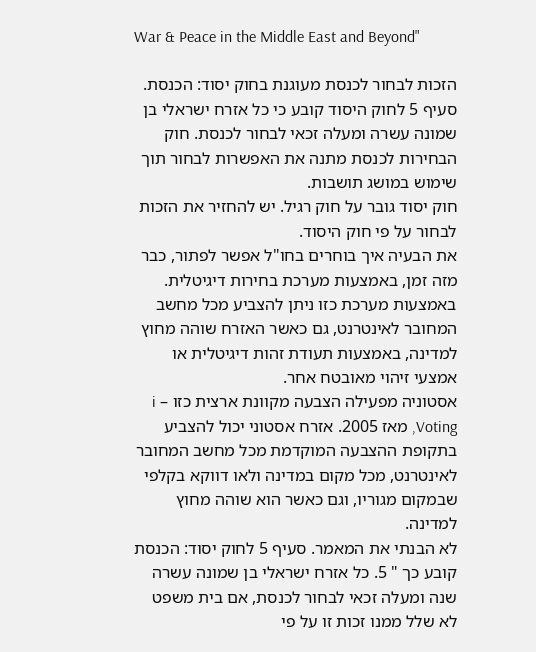War & Peace in the Middle East and Beyond"

הזכות לבחור לכנסת מעוגנת בחוק יסוד: הכנסת. סעיף 5 לחוק היסוד קובע כי כל אזרח ישראלי בן שמונה עשרה ומעלה זכאי לבחור לכנסת. חוק הבחירות לכנסת מתנה את האפשרות לבחור תוך שימוש במושג תושבות.
חוק יסוד גובר על חוק רגיל. יש להחזיר את הזכות לבחור על פי חוק היסוד.
את הבעיה איך בוחרים בחו"ל אפשר לפתור, כבר מזה זמן, באמצעות מערכת בחירות דיגיטלית. באמצעות מערכת כזו ניתן להצביע מכל מחשב המחובר לאינטרנט, גם כאשר האזרח שוהה מחוץ למדינה, באמצעות תעודת זהות דיגיטלית או אמצעי זיהוי מאובטח אחר.
אסטוניה מפעילה הצבעה מקוונת ארצית כזו – i Voting, מאז 2005. אזרח אסטוני יכול להצביע בתקופת ההצבעה המוקדמת מכל מחשב המחובר לאינטרנט, מכל מקום במדינה ולאו דווקא בקלפי שבמקום מגוריו, וגם כאשר הוא שוהה מחוץ למדינה.
לא הבנתי את המאמר. סעיף 5 לחוק יסוד: הכנסת קובע כך " 5. כל אזרח ישראלי בן שמונה עשרה שנה ומעלה זכאי לבחור לכנסת, אם בית משפט לא שלל ממנו זכות זו על פי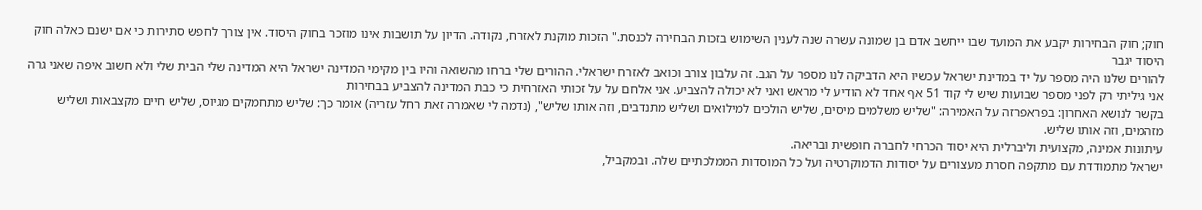חוק; חוק הבחירות יקבע את המועד שבו ייחשב אדם בן שמונה עשרה שנה לענין השימוש בזכות הבחירה לכנסת." הזכות מוקנת לאזרח, נקודה. הדיון על תושבות אינו מוזכר בחוק היסוד. אין צורך לחפש סתירות כי אם ישנם כאלה חוק היסוד יגבר
להורים שלנו היה מספר על יד במדינת ישראל עכשיו היא הדביקה לנו מספר על הגב. זה עלבון צורב וכואב לאזרח ישראלי. ההורים שלי ברחו מהשואה והיו בין מקימי המדינה ישראל היא המדינה שלי הבית שלי ולא חשוב איפה שאני גרה אני גיליתי רק לפני מספר שבועות שיש לי קוד 51 אף אחד לא הודיע לי מראש ואני לא יכולה להצביע. אני אלחם על על זכותי האזרחית כי כבת המדינה להצביע בבחירות
בקשר לנושא האחרון: בפראפרזה על האמירה: "שליש משלמים מיסים, שליש הולכים למילואים ושליש מתנדבים, וזה אותו שליש", (נדמה לי שאמרה זאת רחל עזריה) אומר כך: שליש מתחמקים מגיוס, שליש חיים מקצבאות ושליש מזהמים, וזה אותו שליש.
עיתונות אמינה, מקצועית וליברלית היא יסוד הכרחי לחברה חופשית ובריאה.
ישראל מתמודדת עם מתקפה חסרת מעצורים על יסודות הדמוקרטיה ועל כל המוסדות הממלכתיים שלה. ובמקביל,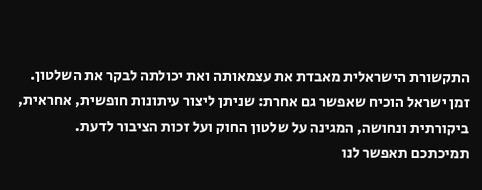התקשורת הישראלית מאבדת את עצמאותה ואת יכולתה לבקר את השלטון. זמן ישראל הוכיח שאפשר גם אחרת: שניתן ליצור עיתונות חופשית, אחראית, ביקורתית ונחושה, המגינה על שלטון החוק ועל זכות הציבור לדעת.
תמיכתכם תאפשר לנו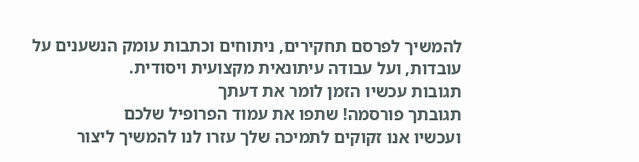להמשיך לפרסם תחקירים, ניתוחים וכתבות עומק הנשענים על עובדות, ועל עבודה עיתונאית מקצועית ויסודית.
תגובות עכשיו הזמן לומר את דעתך
תגובתך פורסמה! שתפו את עמוד הפרופיל שלכם
ועכשיו אנו זקוקים לתמיכה שלך עזרו לנו להמשיך ליצור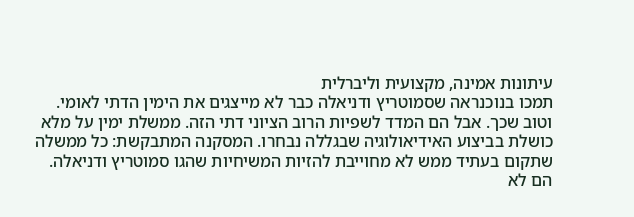עיתונות אמינה, מקצועית וליברלית
תמכו בנוכנראה שסמוטריץ ודניאלה כבר לא מייצגים את הימין הדתי לאומי. וטוב שכך. אבל הם המדד לשפיות הרוב הציוני דתי הזה. ממשלת ימין על מלא כושלת בביצוע האידיאולוגיה שבגללה נבחרו. המסקנה המתבקשת: כל ממשלה שתקום בעתיד ממש לא מחוייבת להזיות המשיחיות שהגו סמוטריץ ודניאלה. הם לא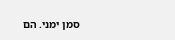סמן ימני. הם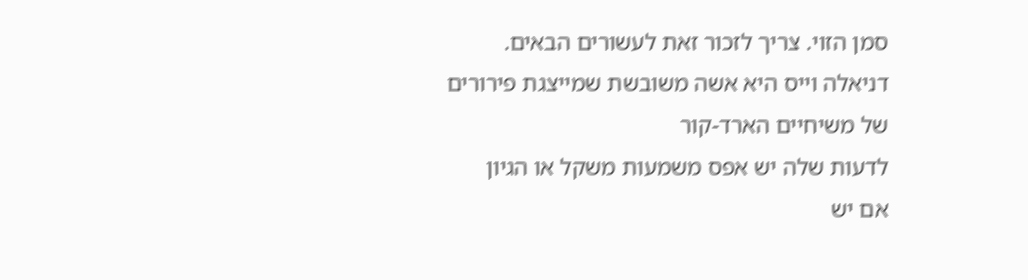סמן הזוי. צריך לזכור זאת לעשורים הבאים.
דניאלה וייס היא אשה משובשת שמייצגת פירורים של משיחיים הארד-קור
לדעות שלה יש אפס משמעות משקל או הגיון
אם יש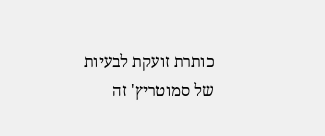כותרת זועקת לבעיות של סמוטריץ' זה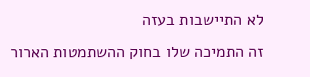לא התיישבות בעזה
זה התמיכה שלו בחוק ההשתמטות הארור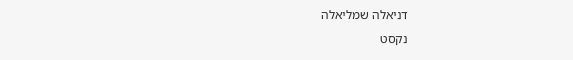דניאלה שמליאלה
נקסט